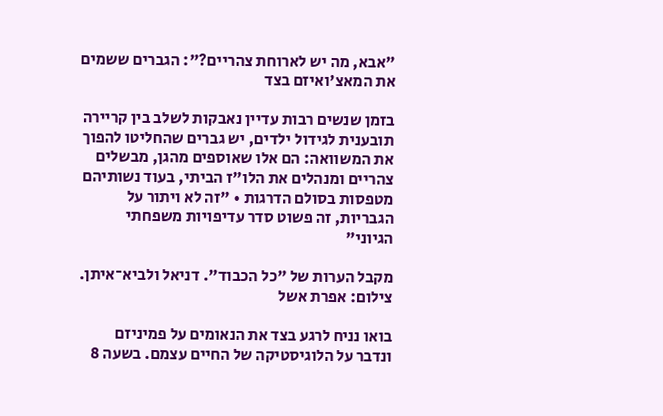"אבא, מה יש לארוחת צהריים?": הגברים ששמים את המאצ'ואיזם בצד

בזמן שנשים רבות עדיין נאבקות לשלב בין קריירה תובענית לגידול ילדים, יש גברים שהחליטו להפוך את המשוואה: הם אלו שאוספים מהגן, מבשלים צהריים ומנהלים את הלו"ז הביתי, בעוד נשותיהם מטפסות בסולם הדרגות • "זה לא ויתור על הגבריות, זה פשוט סדר עדיפויות משפחתי הגיוני"

מקבל הערות של "כל הכבוד". דניאל ולביא־איתן. צילום: אפרת אשל

בואו נניח לרגע בצד את הנאומים על פמיניזם ונדבר על הלוגיסטיקה של החיים עצמם. בשעה 8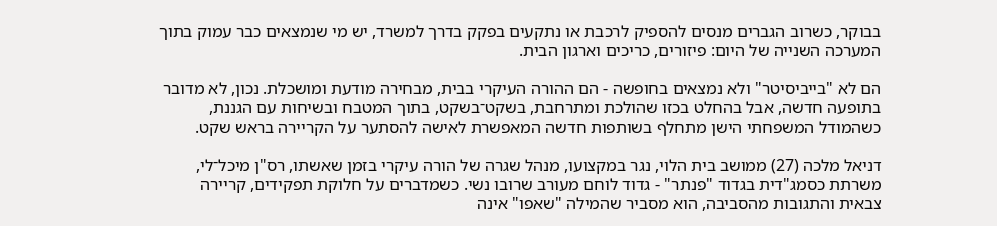בבוקר, כשרוב הגברים מנסים להספיק לרכבת או נתקעים בפקק בדרך למשרד, יש מי שנמצאים כבר עמוק בתוך המערכה השנייה של היום: פיזורים, כריכים וארגון הבית.

הם לא "בייביסיטר" ולא נמצאים בחופשה - הם ההורה העיקרי בבית, מבחירה מודעת ומושכלת. נכון, לא מדובר בתופעה חדשה, אבל בהחלט בכזו שהולכת ומתרחבת, בשקט־בשקט, בתוך המטבח ובשיחות עם הגננת, כשהמודל המשפחתי הישן מתחלף בשותפות חדשה המאפשרת לאישה להסתער על הקריירה בראש שקט.

דניאל מלכה (27) ממושב בית הלוי, נגר במקצועו, מנהל שגרה של הורה עיקרי בזמן שאשתו, רס"ן מיכל־לי, משרתת כסמג"דית בגדוד "פנתר" - גדוד לוחם מעורב שרובו נשי. כשמדברים על חלוקת תפקידים, קריירה צבאית והתגובות מהסביבה, הוא מסביר שהמילה "שאפו" אינה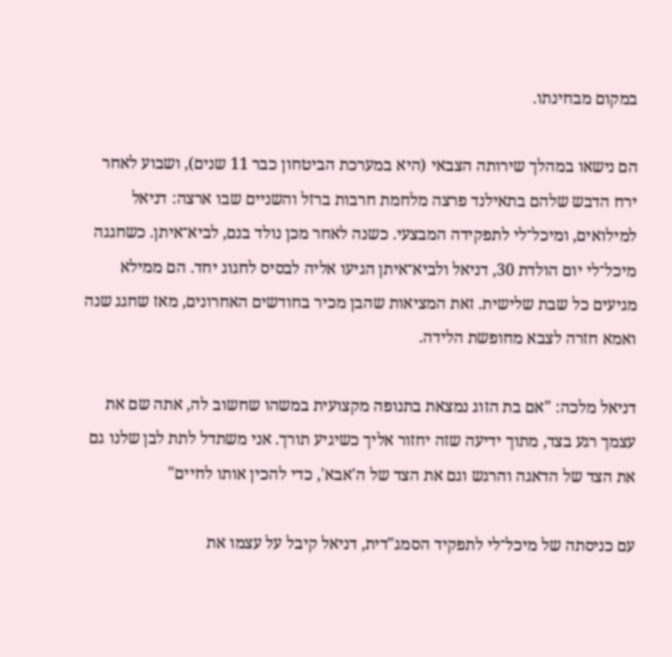במקום מבחינתו.

הם נישאו במהלך שירותה הצבאי (היא במערכת הביטחון כבר 11 שנים), ושבוע לאחר ירח הדבש שלהם בתאילנד פרצה מלחמת חרבות ברזל והשניים שבו ארצה: דניאל למילואים, ומיכל־לי לתפקידה המבצעי. כשנה לאחר מכן נולד בנם, לביא־איתן. כשחגגה מיכל־לי יום הולדת 30, דניאל ולביא־איתן הגיעו אליה לבסיס לחגוג יחד. הם ממילא מגיעים כל שבת שלישית. זאת המציאות שהבן מכיר בחודשים האחרונים, מאז שחגג שנה ואמא חזרה לצבא מחופשת הלידה.

דניאל מלכה: "אם בת הזוג נמצאת בתנופה מקצועית במשהו שחשוב לה, אתה שם את עצמך רגע בצד, מתוך ידיעה שזה יחזור אליך כשיגיע תורך. אני משתדל לתת לבן שלנו גם את הצד של הדאגה והרגש וגם את הצד של ה'אבא', כדי להכין אותו לחיים"

עם כניסתה של מיכל־לי לתפקיד הסמג"דית, דניאל קיבל על עצמו את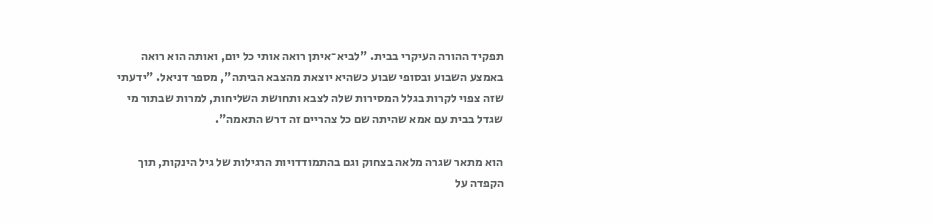תפקיד ההורה העיקרי בבית. "לביא־איתן רואה אותי כל יום, ואותה הוא רואה באמצע השבוע ובסופי שבוע כשהיא יוצאת מהצבא הביתה", מספר דניאל. "ידעתי שזה צפוי לקרות בגלל המסירות שלה לצבא ותחושת השליחות, למרות שבתור מי שגדל בבית עם אמא שהיתה שם כל צהריים זה דרש התאמה".

הוא מתאר שגרה מלאה בצחוק וגם בהתמודדויות הרגילות של גיל הינקות, תוך הקפדה על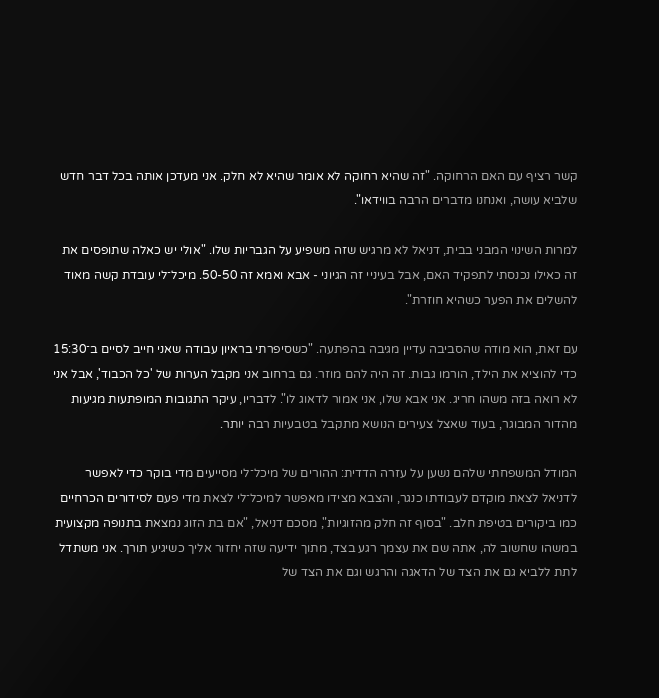קשר רציף עם האם הרחוקה. "זה שהיא רחוקה לא אומר שהיא לא חלק. אני מעדכן אותה בכל דבר חדש שלביא עושה, ואנחנו מדברים הרבה בווידאו".

למרות השינוי המבני בבית, דניאל לא מרגיש שזה משפיע על הגבריות שלו. "אולי יש כאלה שתופסים את זה כאילו נכנסתי לתפקיד האם, אבל בעיניי זה הגיוני - אבא ואמא זה 50-50. מיכל־לי עובדת קשה מאוד להשלים את הפער כשהיא חוזרת".

עם זאת, הוא מודה שהסביבה עדיין מגיבה בהפתעה. "כשסיפרתי בראיון עבודה שאני חייב לסיים ב־15:30 כדי להוציא את הילד, הורמו גבות. זה היה להם מוזר. גם ברחוב אני מקבל הערות של 'כל הכבוד', אבל אני לא רואה בזה משהו חריג. אני אבא שלו, אני אמור לדאוג לו". לדבריו, עיקר התגובות המופתעות מגיעות מהדור המבוגר, בעוד שאצל צעירים הנושא מתקבל בטבעיות רבה יותר.

המודל המשפחתי שלהם נשען על עזרה הדדית: ההורים של מיכל־לי מסייעים מדי בוקר כדי לאפשר לדניאל לצאת מוקדם לעבודתו כנגר, והצבא מצידו מאפשר למיכל־לי לצאת מדי פעם לסידורים הכרחיים כמו ביקורים בטיפת חלב. "בסוף זה חלק מהזוגיות", מסכם דניאל, "אם בת הזוג נמצאת בתנופה מקצועית במשהו שחשוב לה, אתה שם את עצמך רגע בצד, מתוך ידיעה שזה יחזור אליך כשיגיע תורך. אני משתדל לתת ללביא גם את הצד של הדאגה והרגש וגם את הצד של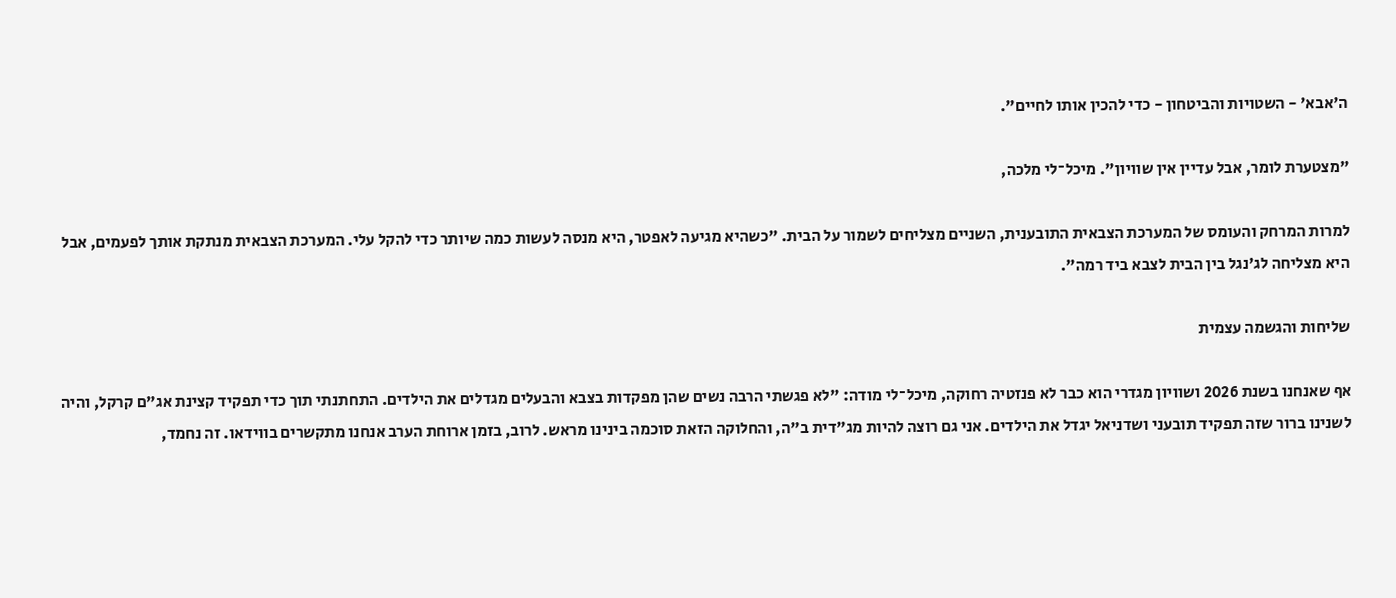ה'אבא' - השטויות והביטחון - כדי להכין אותו לחיים".

"מצטערת לומר, אבל עדיין אין שוויון". מיכל־לי מלכה,

למרות המרחק והעומס של המערכת הצבאית התובענית, השניים מצליחים לשמור על הבית. "כשהיא מגיעה לאפטר, היא מנסה לעשות כמה שיותר כדי להקל עלי. המערכת הצבאית מנתקת אותך לפעמים, אבל היא מצליחה לג'נגל בין הבית לצבא ביד רמה".

שליחות והגשמה עצמית

אף שאנחנו בשנת 2026 ושוויון מגדרי הוא כבר לא פנזטיה רחוקה, מיכל־לי מודה: "לא פגשתי הרבה נשים שהן מפקדות בצבא והבעלים מגדלים את הילדים. התחתנתי תוך כדי תפקיד קצינת אג"ם קרקל, והיה לשנינו ברור שזה תפקיד תובעני ושדניאל יגדל את הילדים. אני גם רוצה להיות מג"דית ב"ה, והחלוקה הזאת סוכמה בינינו מראש. לרוב, בזמן ארוחת הערב אנחנו מתקשרים בווידאו. זה נחמד,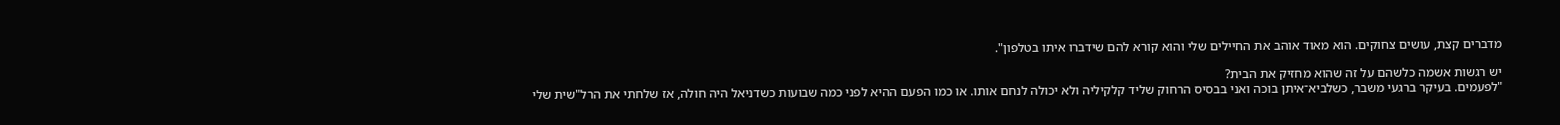מדברים קצת, עושים צחוקים. הוא מאוד אוהב את החיילים שלי והוא קורא להם שידברו איתו בטלפון".

יש רגשות אשמה כלשהם על זה שהוא מחזיק את הבית?
"לפעמים. בעיקר ברגעי משבר, כשלביא־איתן בוכה ואני בבסיס הרחוק שליד קלקיליה ולא יכולה לנחם אותו. או כמו הפעם ההיא לפני כמה שבועות כשדניאל היה חולה, אז שלחתי את הרל"שית שלי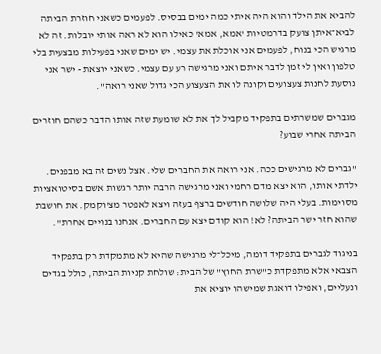להביא את הילד והוא היה איתי כמה ימים בבסיס. לפעמים כשאני חוזרת הביתה לביא־איתן צועק בדרמטיות 'אמא, אמא' כאילו הוא לא ראה אותי יובלות. זה לא מרגיש הכי בנוח, לפעמים אני אוכלת את עצמי. יש ימים שאני בפעילות מבצעית בלי טלפון ואין לי זמן לדבר איתם ואני מרגישה רע עם עצמי. כשאני יוצאת - ישר אני נוסעת לחנות צעצועים וקונה לו את הצעצוע הכי גדול שאני רואה".

מגברים שמשרתים בתפקיד מקביל לך את לא שומעת שזה אותו הדבר כשהם חוזרים הביתה אחרי שבוע?

"גברים לא מרגישים ככה. אני רואה את החברים שלי. אצל נשים זה בא מבפנים. ילדתי אותו, הוא יצא מדם רחמי ואני מרגישה הרבה יותר רגשות אשם בסיטואציות מסוימות. בעלי היה שלושה חודשים ברצף בעזה ויצא לאפטר מצ'וקמק. את חושבת שהוא חזר ישר הביתה? לא! הוא קודם יצא עם החברים. אנחנו בנויים אחרת".

בניגוד לגברים בתפקיד דומה, מיכל־לי מרגישה שהיא לא מתמקדת רק בתפקיד הצבאי אלא מתפקדת כ"שרת החוץ" של הבית: שולחת קניות הביתה, כולל בגדים ונעליים, ואפילו דואגת שמישהו יוציא את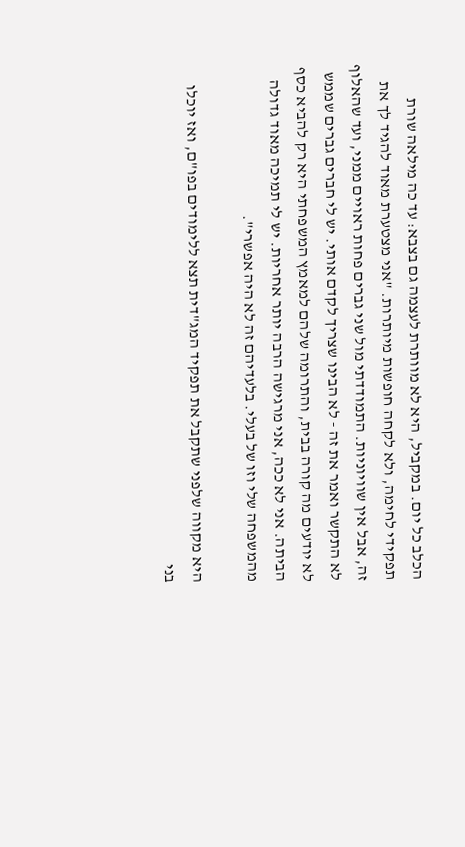הכלב כל יום. במקביל, היא לא מוותרת לעצמה גם בצבא: עד כה מילאה שורת תפקידי לחימה, ולא לקחה חופשות מיותרות. "אני מצטערת מאוד להגיד לך את זה, אבל אין שוויוניות. התמודדתי מול שני גברים פחות ראויים ממני, ועד שהאלוף לא התקשר ואמר את זה - לא הבינו שצריך לקדם אותי. יש לי חברים גברים שממש לא יודעים מה קורה בבית, והתרומה שלהם למאמץ המשפחתי היא רק להביא כסף הביתה. אני לא ככה, אני מרגישה הרבה יותר אחריות. יש לי תמיכה מאוד גדולה מהמשפחה שלי וזו של בעלי. בלעדיהם זה לא היה אפשרי".

היא מקווה שלפני שתקבל את תפקיד המג"דית תצא ללימודים בפו"ם, ואז יוכלו בני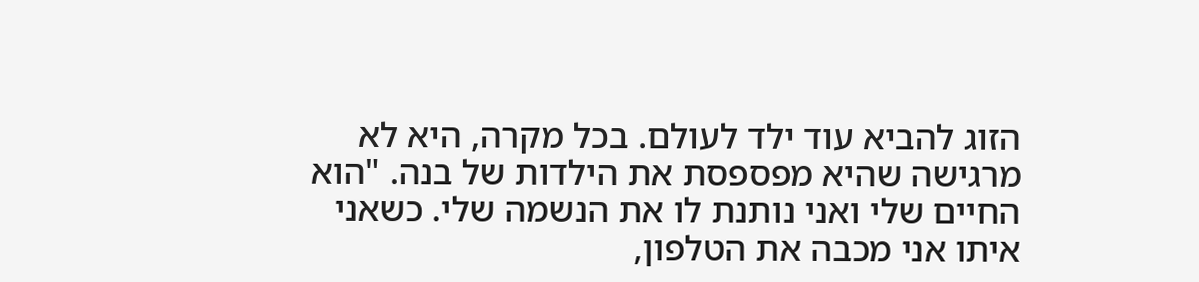הזוג להביא עוד ילד לעולם. בכל מקרה, היא לא מרגישה שהיא מפספסת את הילדות של בנה. "הוא החיים שלי ואני נותנת לו את הנשמה שלי. כשאני איתו אני מכבה את הטלפון,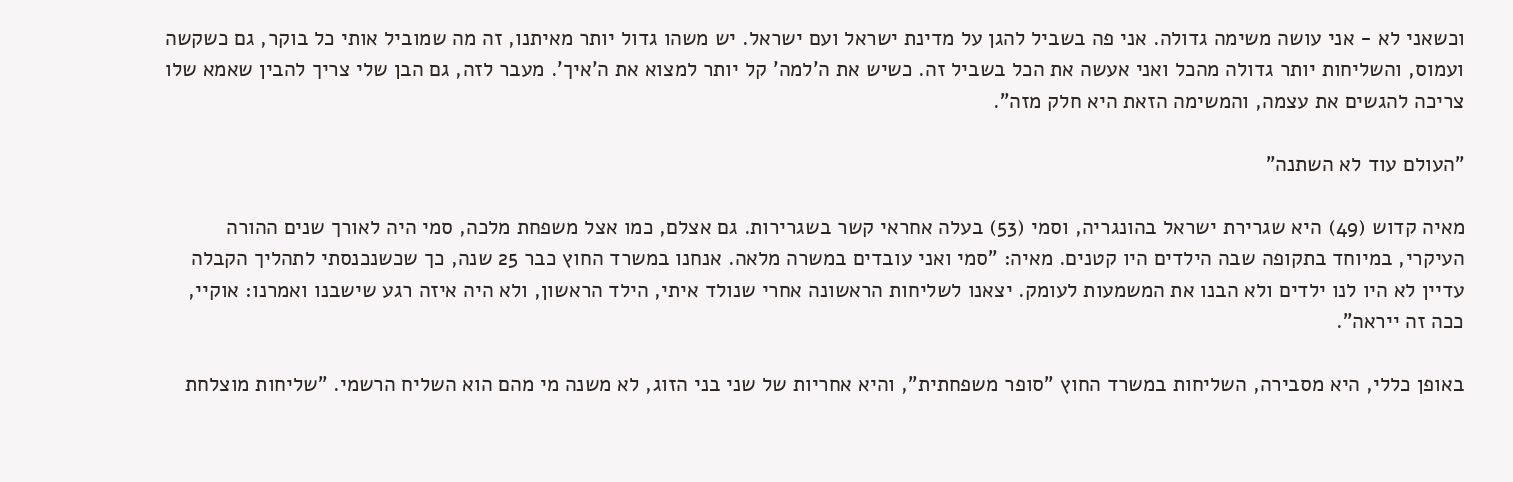וכשאני לא - אני עושה משימה גדולה. אני פה בשביל להגן על מדינת ישראל ועם ישראל. יש משהו גדול יותר מאיתנו, זה מה שמוביל אותי כל בוקר, גם כשקשה ועמוס, והשליחות יותר גדולה מהכל ואני אעשה את הכל בשביל זה. כשיש את ה'למה' קל יותר למצוא את ה'איך'. מעבר לזה, גם הבן שלי צריך להבין שאמא שלו צריכה להגשים את עצמה, והמשימה הזאת היא חלק מזה".

"העולם עוד לא השתנה"

מאיה קדוש (49) היא שגרירת ישראל בהונגריה, וסמי (53) בעלה אחראי קשר בשגרירות. גם אצלם, כמו אצל משפחת מלכה, סמי היה לאורך שנים ההורה העיקרי, במיוחד בתקופה שבה הילדים היו קטנים. מאיה: "סמי ואני עובדים במשרה מלאה. אנחנו במשרד החוץ כבר 25 שנה, כך שכשנכנסתי לתהליך הקבלה עדיין לא היו לנו ילדים ולא הבנו את המשמעות לעומק. יצאנו לשליחות הראשונה אחרי שנולד איתי, הילד הראשון, ולא היה איזה רגע שישבנו ואמרנו: אוקיי, ככה זה ייראה".

באופן כללי, היא מסבירה, השליחות במשרד החוץ "סופר משפחתית", והיא אחריות של שני בני הזוג, לא משנה מי מהם הוא השליח הרשמי. "שליחות מוצלחת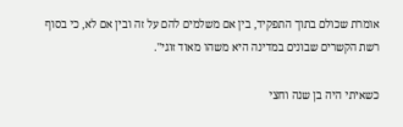אומרת שכולם בתוך התפקיד, בין אם משלמים להם על זה ובין אם לא, כי בסוף רשת הקשרים שבונים במדינה היא משהו מאוד זוגי".

כשאיתי היה בן שנה וחצי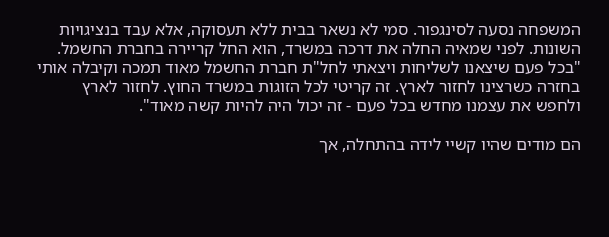המשפחה נסעה לסינגפור. סמי לא נשאר בבית ללא תעסוקה, אלא עבד בנציגויות השונות. לפני שמאיה החלה את דרכה במשרד, הוא החל קריירה בחברת החשמל. "בכל פעם שיצאנו לשליחות ויצאתי לחל"ת חברת החשמל מאוד תמכה וקיבלה אותי בחזרה כשרצינו לחזור לארץ. זה קריטי לכל הזוגות במשרד החוץ. לחזור לארץ ולחפש את עצמנו מחדש בכל פעם - זה יכול היה להיות קשה מאוד".

הם מודים שהיו קשיי לידה בהתחלה, אך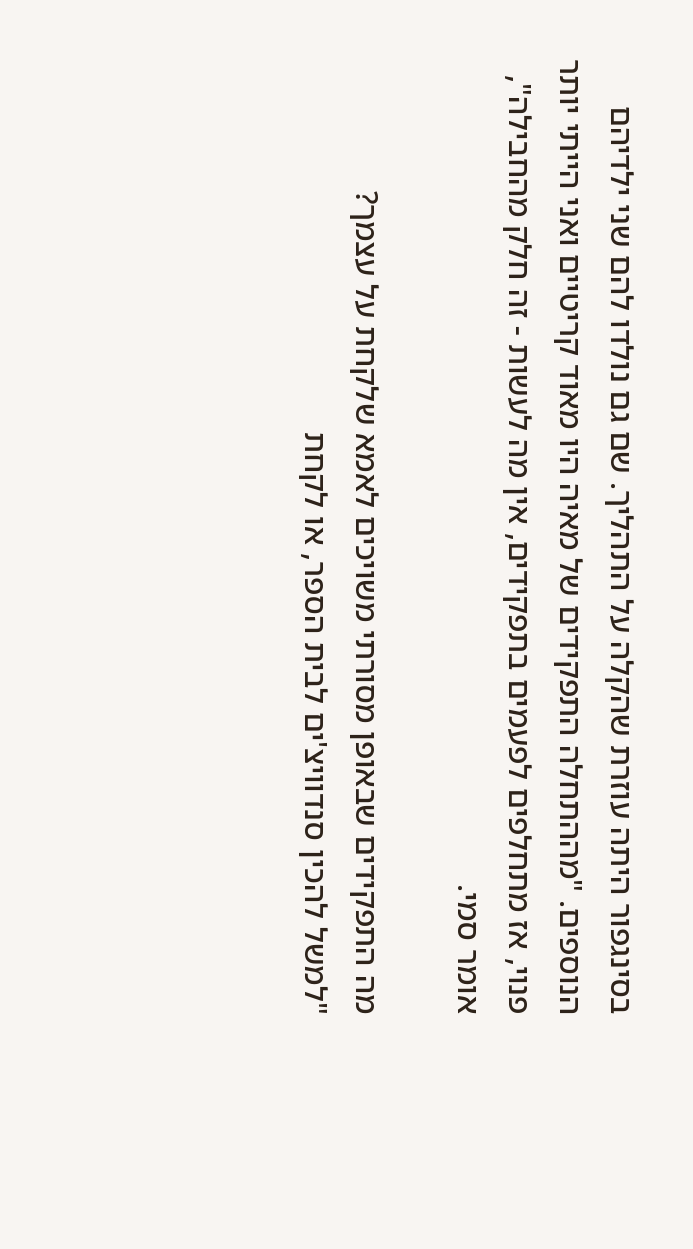בסינגפור היתה עוזרת שהקלה על התהליך. שם גם נולדו להם שני ילדיהם הנוספים. "מההתחלה התפקידים של מאיה היו מאוד קריטיים ואני הייתי יותר פנוי, אז מתחלפים לפעמים בתפקידים, אין מה לעשות - זה חלק מהחבילה", אומר סמי.

מה התפקידים שבאופן מסורתי משויכים לאמא שלקחת על עצמך?
"למשל להכין סנדוויצ'ים לבית הספר, או לקחת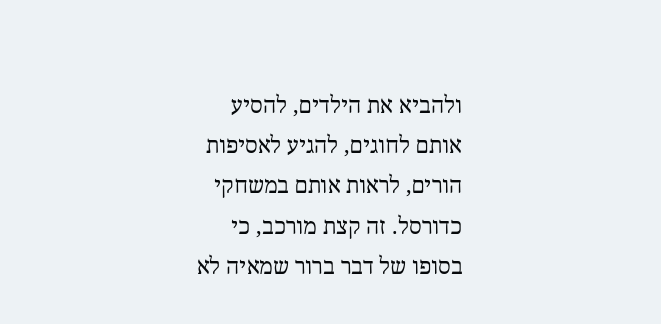ולהביא את הילדים, להסיע אותם לחוגים, להגיע לאסיפות הורים, לראות אותם במשחקי כדורסל. זה קצת מורכב, כי בסופו של דבר ברור שמאיה לא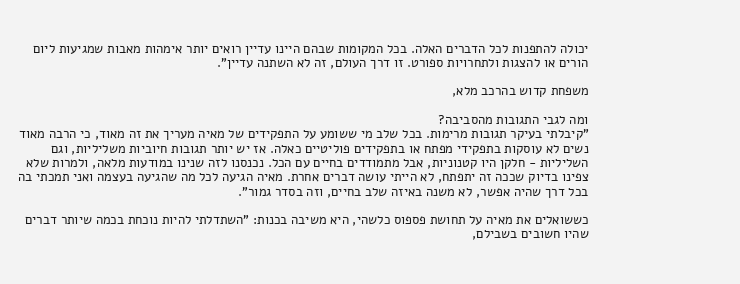יכולה להתפנות לכל הדברים האלה. בכל המקומות שבהם היינו עדיין רואים יותר אימהות מאבות שמגיעות ליום הורים או להצגות ולתחרויות ספורט. זו דרך העולם, זה לא השתנה עדיין".

משפחת קדוש בהרכב מלא,

ומה לגבי התגובות מהסביבה?
"קיבלתי בעיקר תגובות מרימות. בכל שלב מי ששומע על התפקידים של מאיה מעריך את זה מאוד, כי הרבה מאוד נשים לא עוסקות בתפקידי מפתח או בתפקידים פוליטיים כאלה. אז יש יותר תגובות חיוביות משליליות, וגם השליליות - חלקן היו קטנוניות, אבל מתמודדים בחיים עם הכל. נכנסנו לזה שנינו במודעות מלאה, ולמרות שלא צפינו בדיוק שככה זה יתפתח, לא הייתי עושה דברים אחרת. מאיה הגיעה לכל מה שהגיעה בעצמה ואני תמכתי בה בכל דרך שהיה אפשר, לא משנה באיזה שלב בחיים, וזה בסדר גמור".

כששואלים את מאיה על תחושת פספוס כלשהי, היא משיבה בכנות: "השתדלתי להיות נוכחת בכמה שיותר דברים שהיו חשובים בשבילם,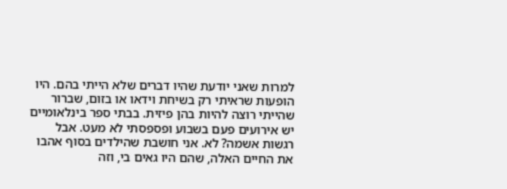למרות שאני יודעת שהיו דברים שלא הייתי בהם. היו הופעות שראיתי רק בשיחת וידאו או בזום, שברור שהייתי רוצה להיות בהן פיזית. בבתי ספר בינלאומיים יש אירועים פעם בשבוע ופספסתי לא מעט. אבל רגשות אשמה? לא. אני חושבת שהילדים בסוף אהבו את החיים האלה, שהם היו גאים בי, וזה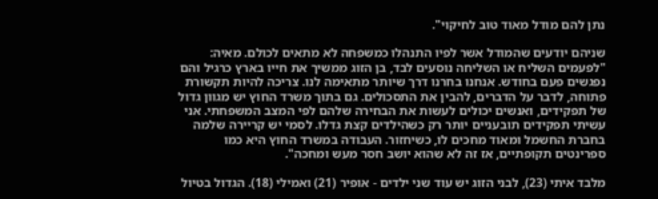נתן להם מודל מאוד טוב לחיקוי".

שניהם יודעים שהמודל אשר לפיו התנהלו כמשפחה לא מתאים לכולם. מאיה: "לפעמים השליח או השליחה נוסעים לבד, בן הזוג ממשיך את חייו בארץ כרגיל והם נפגשים פעם בחודש. אנחנו בחרנו דרך שיותר מתאימה לנו. צריכה להיות תקשורת פתוחה, לדבר על הדברים, להבין את התסכולים. גם בתוך משרד החוץ יש מגוון גדול של תפקידים, ואנשים יכולים לעשות את הבחירה שלהם לפי המצב המשפחתי. אני עשיתי תפקידים תובעניים יותר רק כשהילדים קצת גדלו. לסמי יש קריירה שלמה בחברת החשמל ומאוד מחכים לו, כשיחזור. העבודה במשרד החוץ היא כמו ספרינטים תקופתיים, אז זה לא שהוא יושב חסר מעש ומחכה".

מלבד איתי (23), לבני הזוג יש עוד שני ילדים - אופיר (21) ואמילי (18). הגדול בטיול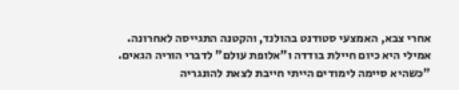אחרי צבא, האמצעי סטודנט בהולנד, והקטנה התגייסה לאחרונה. אמילי היא כיום חיילת בודדה ו"אלופת עולם" לדברי הוריה הגאים. "כשהיא סיימה לימודים הייתי חייבת לצאת להונגריה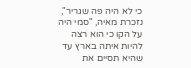כי לא היה פה שגריר", נזכרת מאיה, "סמי היה על הקו כי הוא רצה להיות איתה בארץ עד שהיא תסיים את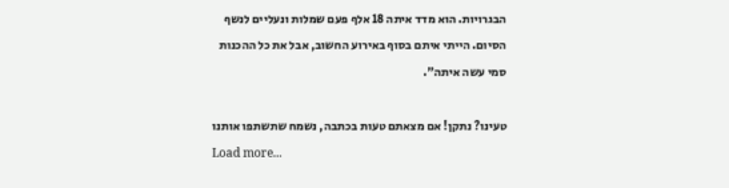הבגרויות. הוא מדד איתה 18 אלף פעם שמלות ונעליים לנשף הסיום. הייתי איתם בסוף באירוע החשוב, אבל את כל ההכנות סמי עשה איתה".

טעינו? נתקן! אם מצאתם טעות בכתבה, נשמח שתשתפו אותנו
Load more...